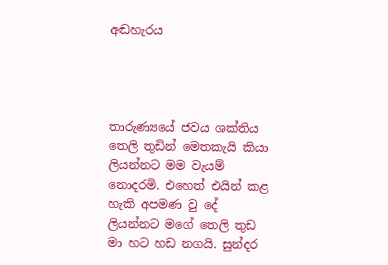අඬහැරය




තාරුණ්‍යයේ ජවය ශක්තිය තෙලි තුඩින් මෙතකැයි කියා ලියන්නට මම වැයම් නොදරමි. එහෙත් එයින් කළ හැකි අපමණ වු දේ ලියන්නට මගේ තෙලි තුඩ මා හට හඩ නගයි. සුන්දර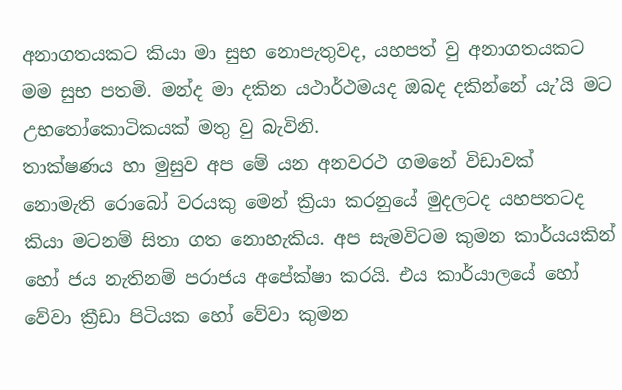අනාගතයකට කියා මා සුභ නොපැතුවද, යහපත් වු අනාගතයකට මම සුභ පතමි. මන්ද මා දකින යථාර්ථමයද ඔබද දකින්නේ යැ’යි මට උභතෝකොටිකයක් මතු වු බැවිනි.
තාක්ෂණය හා මුසුව අප මේ යන අනවරථ ගමනේ විඩාවක් නොමැති රොබෝ වරයකු මෙන් ක්‍රියා කරනුයේ මුදලටද යහපතටද කියා මටනම් සිතා ගත නොහැකිය. අප සැමවිටම කුමන කාර්යයකින් හෝ ජය නැතිනම් පරාජය අපේක්ෂා කරයි. එය කාර්යාලයේ හෝ වේවා ක්‍රීඩා පිටියක හෝ වේවා කුමන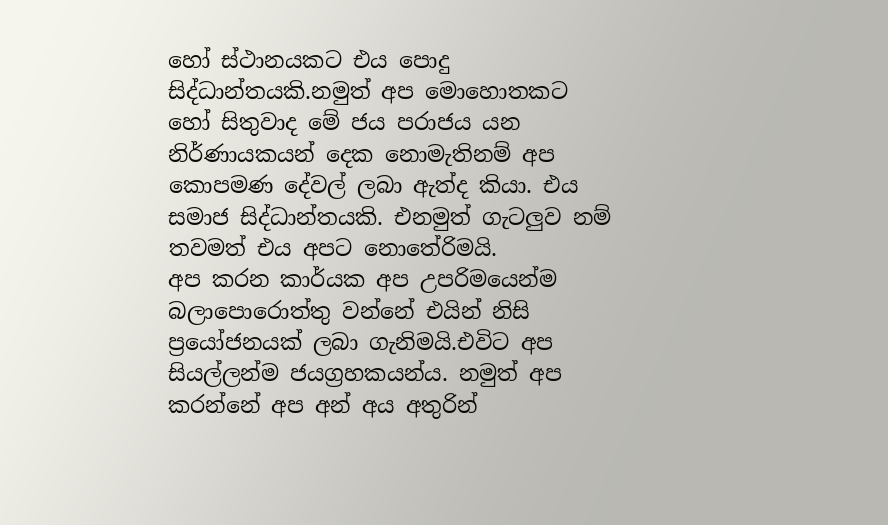හෝ ස්ථානයකට එය පොදු සිද්ධාන්තයකි.නමුත් අප මොහොතකට හෝ සිතුවාද මේ ජය පරාජය යන නිර්ණායකයන් දෙක නොමැතිනම් අප කොපමණ දේවල් ලබා ඇත්ද කියා. එය සමාජ සිද්ධාන්තයකි. එනමුත් ගැටලුව නම් තවමත් එය අපට නොතේරිමයි.
අප කරන කාර්යක අප උපරිමයෙන්ම බලාපොරොත්තු වන්නේ එයින් නිසි ප්‍රයෝජනයක් ලබා ගැනිමයි.එවිට අප සියල්ලන්ම ජයග්‍රහකයන්ය. නමුත් අප කරන්නේ අප අන් අය අතුරින්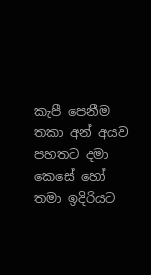කැපී පෙනීම තකා අන් අයව පහතට දමා කෙසේ හෝ තමා ඉදිරියට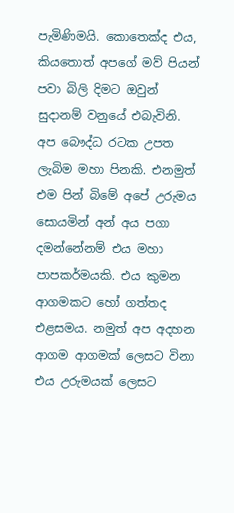පැමිණිමයි. කොතෙක්ද එය, කියතොත් අපගේ මව් පියන් පවා බිලි දිමට ඔවුන් සුදානම් වනුයේ එබැවිනි.
අප බෞද්ධ රටක උපත ලැබිම මහා පිනකි. එනමුත් එම පින් බිමේ අපේ උරුමය සොයමින් අන් අය පගා දමන්නේනම් එය මහා පාපකර්මයකි. එය කුමන ආගමකට හෝ ගත්තද එළසමය. නමුත් අප අදහන  ආගම ආගමක් ලෙසට විනා එය උරුමයක් ලෙසට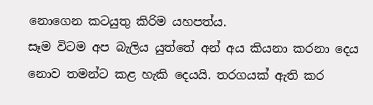නොගෙන කටයුතු කිරිම යහපත්ය.
සෑම විටම අප බැලිය යුත්තේ අන් අය කියනා කරනා දෙය නොව තමන්ට කළ හැකි දෙයයි. තරගයක් ඇති කර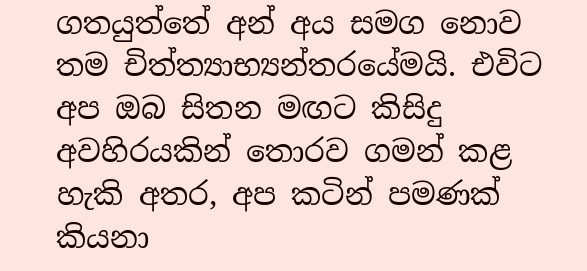ගතයුත්තේ අන් අය සමග නොව තම චිත්ත්‍යාභ්‍යන්තරයේමයි. එවිට අප ඔබ සිතන මඟට කිසිදු අවහිරයකින් තොරව ගමන් කළ හැකි අතර, අප කටින් පමණක් කියනා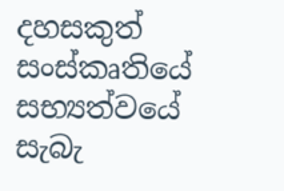දහසකුත් සංස්කෘතියේ සභ්‍යත්වයේ සැබැ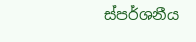ස්පර්ශනීය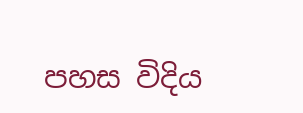පහස විදිය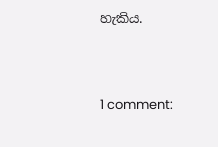හැකිය.



1 comment: